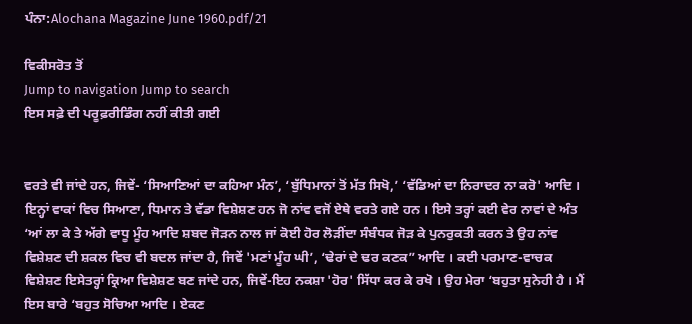ਪੰਨਾ:Alochana Magazine June 1960.pdf/21

ਵਿਕੀਸਰੋਤ ਤੋਂ
Jump to navigation Jump to search
ਇਸ ਸਫ਼ੇ ਦੀ ਪਰੂਫ਼ਰੀਡਿੰਗ ਨਹੀਂ ਕੀਤੀ ਗਈ


ਵਰਤੇ ਵੀ ਜਾਂਦੇ ਹਨ, ਜਿਵੇਂ- ‘ਸਿਆਣਿਆਂ ਦਾ ਕਹਿਆ ਮੰਨ’, ‘ਬੁੱਧਿਮਾਨਾਂ ਤੋਂ ਮੱਤ ਸਿਖੋ,’ ‘ਵੱਡਿਆਂ ਦਾ ਨਿਰਾਦਰ ਨਾ ਕਰੋ' ਆਦਿ । ਇਨ੍ਹਾਂ ਵਾਕਾਂ ਵਿਚ ਸਿਆਣਾ, ਧਿਮਾਨ ਤੇ ਵੱਡਾ ਵਿਸ਼ੇਸ਼ਣ ਹਨ ਜੋ ਨਾਂਵ ਵਜੋਂ ਏਥੇ ਵਰਤੇ ਗਏ ਹਨ । ਇਸੇ ਤਰ੍ਹਾਂ ਕਈ ਵੇਰ ਨਾਵਾਂ ਦੇ ਅੰਤ ‘ਆਂ ਲਾ ਕੇ ਤੇ ਅੱਗੇ ਵਾਧੂ ਮੂੰਹ ਆਦਿ ਸ਼ਬਦ ਜੋੜਨ ਨਾਲ ਜਾਂ ਕੋਈ ਹੋਰ ਲੋੜੀਂਦਾ ਸੰਬੰਧਕ ਜੋੜ ਕੇ ਪੁਨਰੁਕਤੀ ਕਰਨ ਤੇ ਉਹ ਨਾਂਵ ਵਿਸ਼ੇਸ਼ਣ ਦੀ ਸ਼ਕਲ ਵਿਚ ਵੀ ਬਦਲ ਜਾਂਦਾ ਹੈ, ਜਿਵੇਂ 'ਮਣਾਂ ਮੂੰਹ ਘੀ’, ‘ਢੇਰਾਂ ਦੇ ਢਰ ਕਣਕ” ਆਦਿ । ਕਈ ਪਰਮਾਣ-ਵਾਚਕ ਵਿਸ਼ੇਸ਼ਣ ਇਸੇਤਰ੍ਹਾਂ ਕ੍ਰਿਆ ਵਿਸ਼ੇਸ਼ਣ ਬਣ ਜਾਂਦੇ ਹਨ, ਜਿਵੇਂ-ਇਹ ਨਕਸ਼ਾ 'ਹੋਰ' ਸਿੱਧਾ ਕਰ ਕੇ ਰਖੋ । ਉਹ ਮੇਰਾ ‘ਬਹੁਤਾ ਸੁਨੇਹੀ ਹੈ । ਮੈਂ ਇਸ ਬਾਰੇ ‘ਬਹੁਤ ਸੋਚਿਆ ਆਦਿ । ਏਕਣ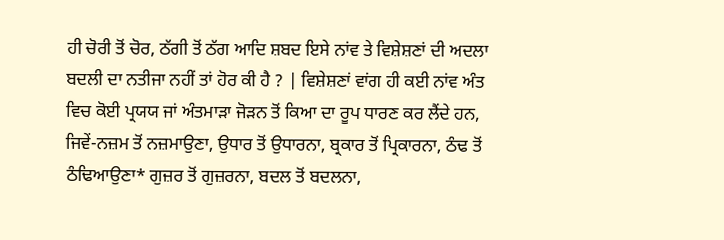ਹੀ ਚੋਰੀ ਤੋਂ ਚੋਰ, ਠੱਗੀ ਤੋਂ ਠੱਗ ਆਦਿ ਸ਼ਬਦ ਇਸੇ ਨਾਂਵ ਤੇ ਵਿਸ਼ੇਸ਼ਣਾਂ ਦੀ ਅਦਲਾ ਬਦਲੀ ਦਾ ਨਤੀਜਾ ਨਹੀਂ ਤਾਂ ਹੋਰ ਕੀ ਹੈ ? | ਵਿਸ਼ੇਸ਼ਣਾਂ ਵਾਂਗ ਹੀ ਕਈ ਨਾਂਵ ਅੰਤ ਵਿਚ ਕੋਈ ਪ੍ਰਯਯ ਜਾਂ ਅੰਤਮਾੜਾ ਜੋੜਨ ਤੋਂ ਕਿਆ ਦਾ ਰੂਪ ਧਾਰਣ ਕਰ ਲੈਂਦੇ ਹਨ, ਜਿਵੇਂ-ਨਜ਼ਮ ਤੋਂ ਨਜ਼ਮਾਉਣਾ, ਉਧਾਰ ਤੋਂ ਉਧਾਰਨਾ, ਬ੍ਰਕਾਰ ਤੋਂ ਪ੍ਰਿਕਾਰਨਾ, ਠੰਢ ਤੋਂ ਠੰਢਿਆਉਣਾ* ਗੁਜ਼ਰ ਤੋਂ ਗੁਜ਼ਰਨਾ, ਬਦਲ ਤੋਂ ਬਦਲਨਾ,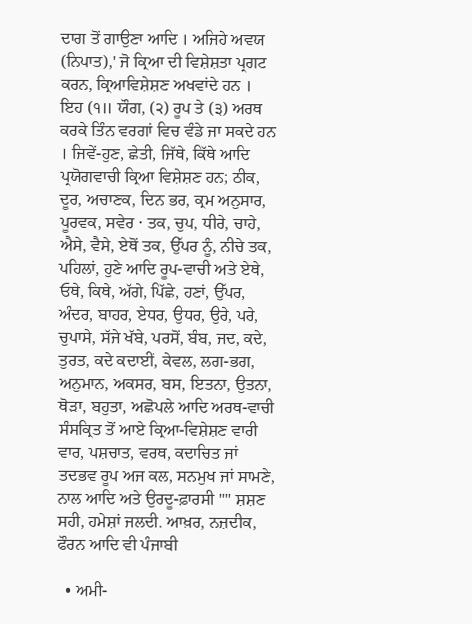ਦਾਗ ਤੋਂ ਗਾਉਣਾ ਆਦਿ । ਅਜਿਹੇ ਅਵਯ (ਨਿਪਾਤ),' ਜੋ ਕ੍ਰਿਆ ਦੀ ਵਿਸ਼ੇਸ਼ਤਾ ਪ੍ਰਗਟ ਕਰਨ, ਕ੍ਰਿਆਵਿਸ਼ੇਸ਼ਣ ਅਖਵਾਂਦੇ ਹਨ । ਇਹ (੧॥ ਯੌਗ, (੨) ਰੂਪ ਤੇ (੩) ਅਰਥ ਕਰਕੇ ਤਿੰਨ ਵਰਗਾਂ ਵਿਚ ਵੰਡੇ ਜਾ ਸਕਦੇ ਹਨ । ਜਿਵੇਂ-ਹੁਣ, ਛੇਤੀ, ਜਿੱਥੇ, ਕਿੱਥੇ ਆਦਿ ਪ੍ਰਯੋਗਵਾਚੀ ਕ੍ਰਿਆ ਵਿਸ਼ੇਸ਼ਣ ਹਨ; ਠੀਕ, ਦੂਰ, ਅਚਾਣਕ, ਦਿਨ ਭਰ, ਕ੍ਰਮ ਅਨੁਸਾਰ, ਪੂਰਵਕ, ਸਵੇਰ · ਤਕ, ਚੁਪ, ਧੀਰੇ, ਚਾਹੇ, ਐਸੇ, ਵੈਸੇ, ਏਥੋਂ ਤਕ, ਉੱਪਰ ਨੂੰ, ਨੀਚੇ ਤਕ, ਪਹਿਲਾਂ, ਹੁਣੇ ਆਦਿ ਰੂਪ-ਵਾਚੀ ਅਤੇ ਏਥੇ, ਓਥੇ, ਕਿਥੇ, ਅੱਗੇ, ਪਿੱਛੇ, ਹਣਾਂ, ਉੱਪਰ, ਅੰਦਰ, ਬਾਹਰ, ਏਧਰ, ਉਧਰ, ਉਰੇ, ਪਰੇ, ਚੁਪਾਸੇ, ਸੱਜੇ ਖੱਬੇ, ਪਰਸੋਂ, ਬੰਬ, ਜਦ, ਕਦੇ, ਤੁਰਤ, ਕਦੇ ਕਦਾਈਂ, ਕੇਵਲ, ਲਗ-ਭਗ, ਅਨੁਮਾਨ, ਅਕਸਰ, ਬਸ, ਇਤਨਾ, ਉਤਨਾ, ਥੋੜਾ, ਬਹੁਤਾ, ਅਛੋਪਲੇ ਆਦਿ ਅਰਥ-ਵਾਚੀ ਸੰਸਕ੍ਰਿਤ ਤੋਂ ਆਏ ਕ੍ਰਿਆ-ਵਿਸ਼ੇਸ਼ਣ ਵਾਰੀ ਵਾਰ, ਪਸ਼ਚਾਤ, ਵਰਥ, ਕਦਾਚਿਤ ਜਾਂ ਤਦਭਵ ਰੂਪ ਅਜ ਕਲ, ਸਨਮੁਖ ਜਾਂ ਸਾਮਣੇ, ਨਾਲ ਆਦਿ ਅਤੇ ਉਰਦੂ-ਫ਼ਾਰਸੀ "" ਸ਼ਸ਼ਣ ਸਹੀ, ਹਮੇਸ਼ਾਂ ਜਲਦੀ. ਆਖ਼ਰ, ਨਜ਼ਦੀਕ, ਫੌਰਨ ਆਦਿ ਵੀ ਪੰਜਾਬੀ

  • ਅਮੀ-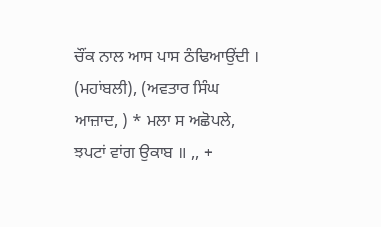ਚੌਂਕ ਨਾਲ ਆਸ ਪਾਸ ਠੰਢਿਆਉਂਦੀ । (ਮਹਾਂਬਲੀ), (ਅਵਤਾਰ ਸਿੰਘ ਆਜ਼ਾਦ, ) * ਮਲਾ ਸ ਅਛੋਪਲੇ, ਝਪਟਾਂ ਵਾਂਗ ਉਕਾਬ ॥ ,, +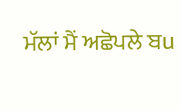ਮੱਲਾਂ ਮੈਂ ਅਛੋਪਲੇ ਬu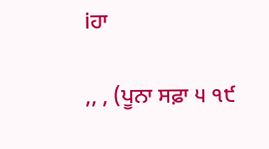iਹਾ

,, , (ਪੂਨਾ ਸਫ਼ਾ ੫ ੧੯